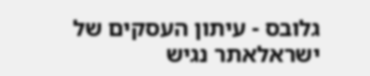גלובס - עיתון העסקים של ישראלאתר נגיש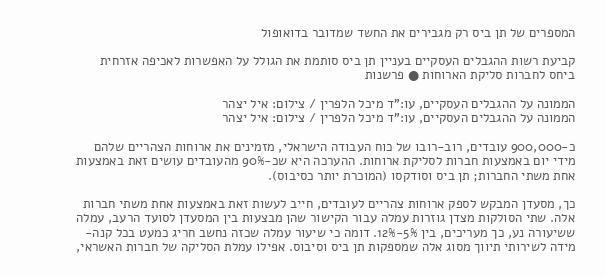המספרים של תן ביס רק מגבירים את החשד שמדובר בדואופול

קביעת רשות ההגבלים העסקיים בעניין תן ביס סותמת את הגולל על האפשרות לאכיפה אזרחית ביחס לחברות סליקת הארוחות ● פרשנות

הממונה על ההגבלים העסקיים, עו:"ד מיכל הלפרין / צילום: איל יצהר
הממונה על ההגבלים העסקיים, עו:"ד מיכל הלפרין / צילום: איל יצהר

כ-900,000 עובדים, רוב-רובו של כוח העבודה הישראלי, מזמינים את ארוחות הצהריים שלהם מידי יום באמצעות חברות לסליקת ארוחות. ההערכה היא שכ-90% מהעובדים עושים זאת באמצעות אחת משתי החברות; תן ביס וסודקסו (המוכרת יותר כסיבוס).

כך, מסעדן המבקש לספק ארוחות צהריים לעובדים, חייב לעשות זאת באמצעות אחת משתי חברות אלה. שתי הסולקות מצדן גוזרות עמלה עבור הקישור שהן מבצעות בין המסעדן לסועד הרעב, עמלה ששיעורה נע, כך מעריכים, בין 5%-12%. דומה כי שיעור עמלה שכזה נחשב חריג כמעט בכל קנה-מידה לשירותי תיווך מסוג אלה שמספקות תן ביס וסיבוס. אפילו עמלת הסליקה של חברות האשראי,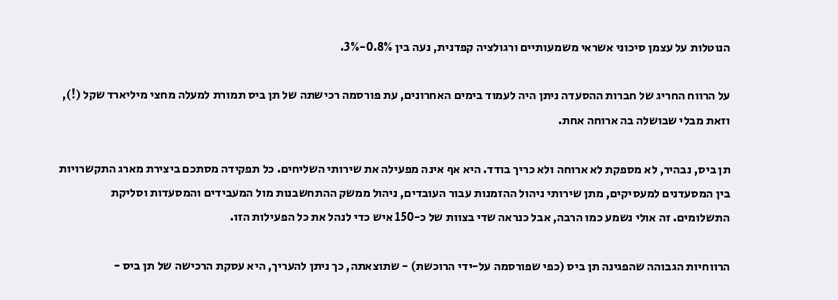הנוטלות על עצמן סיכוני אשראי משמעותיים ורגולציה קפדנית, נעה בין 0.8%-3%.

על הרווח החריג של חברות ההסעדה ניתן היה לעמוד בימים האחרונים, עת פורסמה רכישתה של תן ביס תמורת למעלה מחצי מיליארד שקל (!), וזאת מבלי שבושלה בה ארוחה אחת.

תן ביס, נבהיר, לא מספקת לא ארוחה ולא כריך בודד. היא אף אינה מפעילה את שירותי השליחים. כל תפקידה מסתכם ביצירת מארג התקשרויות בין המסעדנים למעסיקים, מתן שירותי ניהול ההזמנות עבור העובדים, ניהול ממשק ההתחשבנות מול המעבידים והמסעדות וסליקת התשלומים. זה אולי נשמע כמו הרבה, אבל כנראה שדי בצוות של כ-150 איש כדי לנהל את כל הפעילות הזו.

הרווחיות הגבוהה שהפגינה תן ביס (כפי שפורסמה על-ידי הרוכשת) - שתוצאתה, כך ניתן להעריך, היא עסקת הרכישה של תן ביס -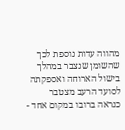מהווה עדות נוספת לכך שהשומן שנצבר במהלך בישול הארוחה ואספקתה לסועד הרעב מצטבר כנראה ברובו במקום אחד -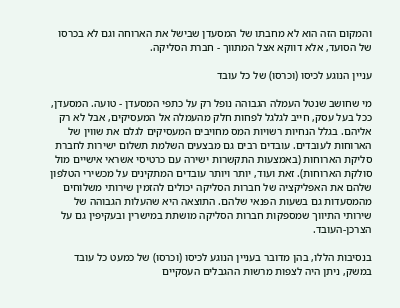והמקום הזה הוא לא מחבתו של המסעדן שבישל את הארוחה וגם לא בכרסו של הסועד, אלא דווקא אצל המתווך - חברת הסליקה.

עניין הנוגע לכיסו (וכרסו) של כל עובד

מי שחושב שנטל העמלה הגבוהה נופל רק על כתפי המסעדן - טועה. המסעדן, ככל בעל עסק, חייב לגלגל לפחות חלק מהעמלה אל המעסיקים, אבל לא רק אליהם. בגלל הנחיות רשויות המס מחויבים המעסיקים לגלם את שווין של הארוחות לעובדים. עובדים רבים גם מבצעים השלמת תשלום ישירות לחברת סליקת הארוחות (באמצעות התקשרות ישירה עם כרטיסי אשראי אישיים מול סולקת הארוחות). זאת ועוד, יותר ויותר עובדים המתקינים על מכשירי הטלפון שלהם את האפליקציה של חברות הסליקה יכולים להזמין שירותי משלוחים מהמסעדות גם בשעות הפנאי שלהם. התוצאה היא שהעלות הגבוהה של שירותי התיווך שמספקות חברות הסליקה מושתת במישרין ובעקיפין גם על הצרכן-העובד.

בנסיבות הללו, בהן מדובר בעניין הנוגע לכיסו (וכרסו) של כמעט כל עובד במשק, ניתן היה לצפות מרשות ההגבלים העסקיים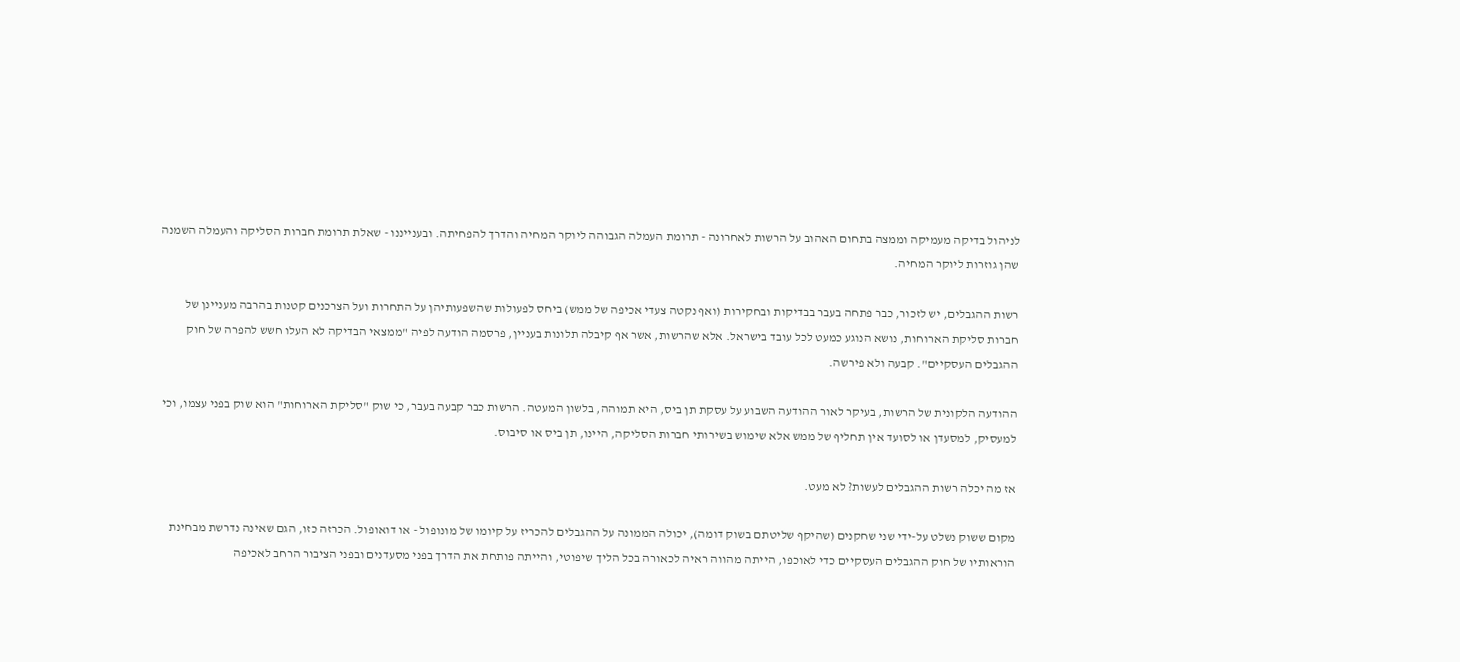לניהול בדיקה מעמיקה וממצה בתחום האהוב על הרשות לאחרונה - תרומת העמלה הגבוהה ליוקר המחיה והדרך להפחיתה. ובענייננו - שאלת תרומת חברות הסליקה והעמלה השמנה שהן גוזרות ליוקר המחיה.

רשות ההגבלים, יש לזכור, כבר פתחה בעבר בבדיקות ובחקירות (ואף נקטה צעדי אכיפה של ממש) ביחס לפעולות שהשפעותיהן על התחרות ועל הצרכנים קטנות בהרבה מעניינן של חברות סליקת הארוחות, נושא הנוגע כמעט לכל עובד בישראל. אלא שהרשות, אשר אף קיבלה תלונות בעניין, פרסמה הודעה לפיה "ממצאי הבדיקה לא העלו חשש להפרה של חוק ההגבלים העסקיים". קבעה ולא פירשה.

ההודעה הלקונית של הרשות, בעיקר לאור ההודעה השבוע על עסקת תן ביס, היא תמוהה, בלשון המעטה. הרשות כבר קבעה בעבר, כי שוק "סליקת הארוחות" הוא שוק בפני עצמו, וכי למעסיק, למסעדן או לסועד אין תחליף של ממש אלא שימוש בשירותי חברות הסליקה, היינו, תן ביס או סיבוס.

אז מה יכלה רשות ההגבלים לעשות? לא מעט.

מקום ששוק נשלט על-ידי שני שחקנים (שהיקף שליטתם בשוק דומה), יכולה הממונה על ההגבלים להכריז על קיומו של מונופול - או דואופול. הכרזה כזו, הגם שאינה נדרשת מבחינת הוראותיו של חוק ההגבלים העסקיים כדי לאוכפו, הייתה מהווה ראיה לכאורה בכל הליך שיפוטי, והייתה פותחת את הדרך בפני מסעדנים ובפני הציבור הרחב לאכיפה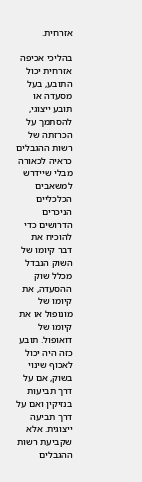אזרחית.

בהליכי אכיפה אזרחית יכול התובע, בעל מסעדה או תובע ייצוגי, להסתמך על הכרזתה של רשות ההגבלים כראיה לכאורה מבלי שיידרש למשאבים הכלכליים הניכרים הדרושים כדי להוכיח את דבר קיומו של השוק הנבדל מכלל שוק ההסעדה, את קיומו של מונופול או את קיומו של דואופול. תובע כזה היה יכול לאכוף שינוי בשוק, אם על דרך תביעות בנזיקין ואם על דרך תביעה ייצוגית. אלא שקביעת רשות ההגבלים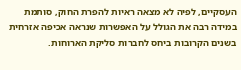העסקיים, לפיה לא מצאה ראיות להפרת החוק, סותמת במידה רבה את הגולל על האפשרות שנראה אכיפה אזרחית בשנים הקרובות ביחס לחברות סליקת הארוחות.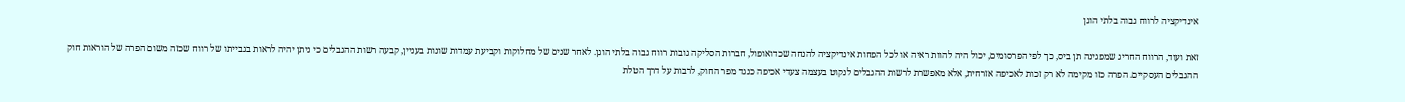אינדיקציה לרווח גבוה בלתי הוגן

זאת ועוד, הרווח החריג שמפגינה תן ביס, כך לפי הפרסומים, יכול היה להוות ראיה או לכל הפחות אינדיקציה להנחה שכדואופול, חברות הסליקה גובות רווח גבוה בלתי הוגן. לאחר שנים של מחלוקות וקביעת עמדות שונות בעניין, קבעה רשות ההגבלים כי ניתן יהיה לראות בגבייתו של רווח שכזה משום הפרה של הוראות חוק ההגבלים העסקיים. הפרה כזו מקימה לא רק זכות לאכיפה אזרחית, אלא מאפשרת לרשות ההגבלים לנקוט בעצמה צעדי אכיפה כנגד מפר החוק, לרבות על דרך הטלת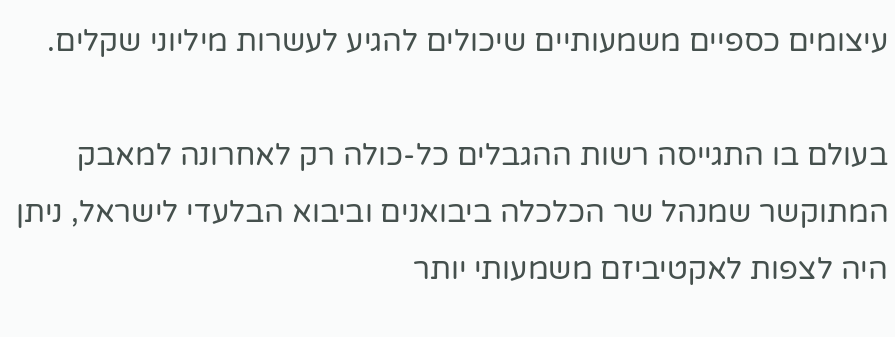עיצומים כספיים משמעותיים שיכולים להגיע לעשרות מיליוני שקלים.

בעולם בו התגייסה רשות ההגבלים כל-כולה רק לאחרונה למאבק המתוקשר שמנהל שר הכלכלה ביבואנים וביבוא הבלעדי לישראל, ניתן היה לצפות לאקטיביזם משמעותי יותר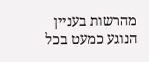מהרשות בעניין הנוגע כמעט בכל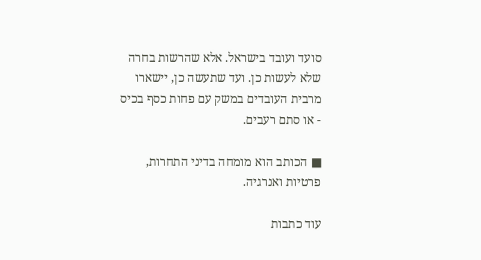סועד ועובד בישראל. אלא שהרשות בחרה שלא לעשות כן. ועד שתעשה כן, יישארו מרבית העובדים במשק עם פחות כסף בכיס - או סתם רעבים.

■ הכותב הוא מומחה בדיני התחרות, פרטיות ואנרגיה.

עוד כתבות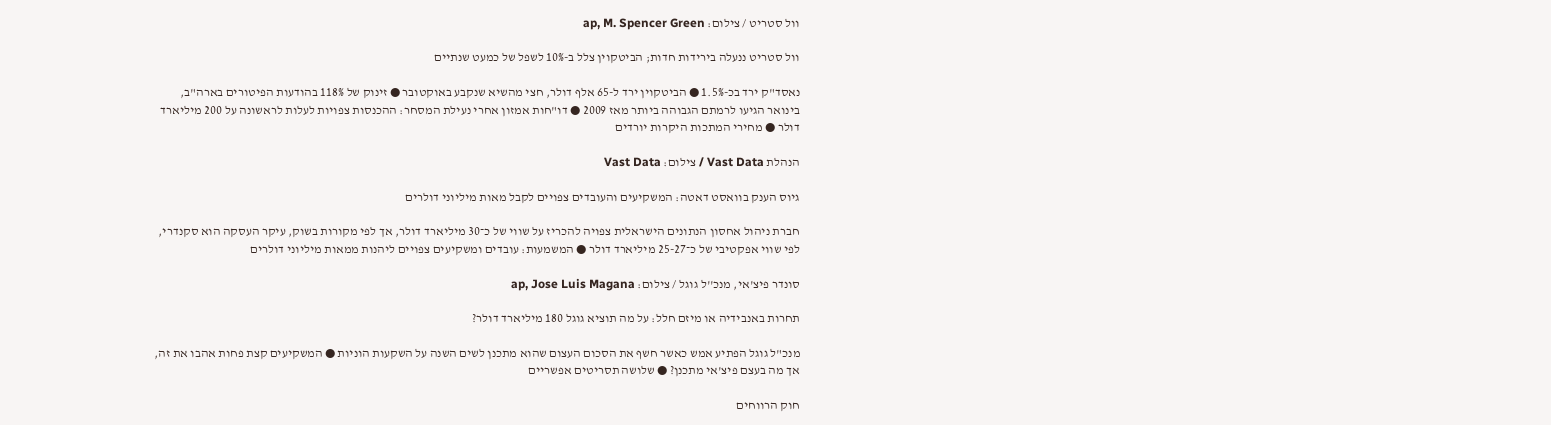וול סטריט / צילום: ap, M. Spencer Green

וול סטריט ננעלה בירידות חדות; הביטקוין צלל ב-10% לשפל של כמעט שנתיים

נאסד"ק ירד בכ-1.5% ● הביטקוין ירד ל-65 אלף דולר, חצי מהשיא שנקבע באוקטובר ● זינוק של 118% בהודעות הפיטורים בארה"ב, בינואר הגיעו לרמתם הגבוהה ביותר מאז 2009 ● דו"חות אמזון אחרי נעילת המסחר: ההכנסות צפויות לעלות לראשונה על 200 מיליארד דולר ● מחירי המתכות היקרות יורדים

הנהלת Vast Data / צילום: Vast Data

גיוס הענק בוואסט דאטה: המשקיעים והעובדים צפויים לקבל מאות מיליוני דולרים

חברת ניהול אחסון הנתונים הישראלית צפויה להכריז על שווי של כ־30 מיליארד דולר, אך לפי מקורות בשוק, עיקר העסקה הוא סקנדרי, לפי שווי אפקטיבי של כ־25-27 מיליארד דולר ● המשמעות: עובדים ומשקיעים צפויים ליהנות ממאות מיליוני דולרים

סונדר פיצ'אי, מנכ''ל גוגל / צילום: ap, Jose Luis Magana

תחרות באנבידיה או מיזם חלל: על מה תוציא גוגל 180 מיליארד דולר?

מנכ"ל גוגל הפתיע אמש כאשר חשף את הסכום העצום שהוא מתכנן לשים השנה על השקעות הוניות ● המשקיעים קצת פחות אהבו את זה, אך מה בעצם פיצ'אי מתכנן? ● שלושה תסריטים אפשריים

חוק הרווחים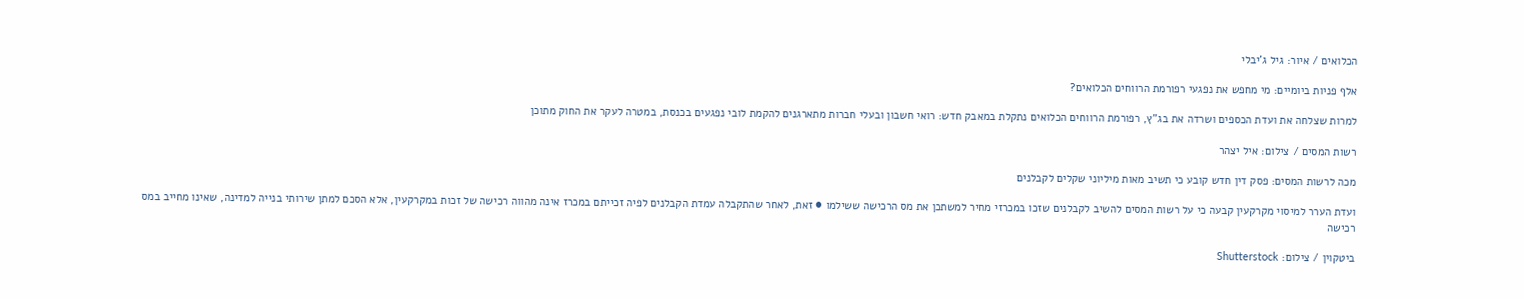הכלואים / איור: גיל ג'יבלי

אלף פניות ביומיים: מי מחפש את נפגעי רפורמת הרווחים הכלואים?

למרות שצלחה את ועדת הכספים ושרדה את בג"ץ, רפורמת הרווחים הכלואים נתקלת במאבק חדש: רואי חשבון ובעלי חברות מתארגנים להקמת לובי נפגעים בכנסת, במטרה לעקר את החוק מתוכן

רשות המסים / צילום: איל יצהר

מכה לרשות המסים: פסק דין חדש קובע כי תשיב מאות מיליוני שקלים לקבלנים

ועדת הערר למיסוי מקרקעין קבעה כי על רשות המסים להשיב לקבלנים שזכו במכרזי מחיר למשתכן את מס הרכישה ששילמו ● זאת, לאחר שהתקבלה עמדת הקבלנים לפיה זכייתם במכרז אינה מהווה רכישה של זכות במקרקעין, אלא הסכם למתן שירותי בנייה למדינה, שאינו מחייב במס רכישה

ביטקוין / צילום: Shutterstock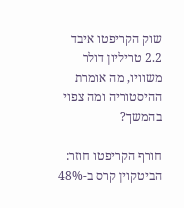שוק הקריפטו איבד 2.2 טריליון דולר משוויו, מה אומרת ההיסטוריה ומה צפוי בהמשך?

חורף הקריפטו חוזר: הביטקוין קרס ב-48%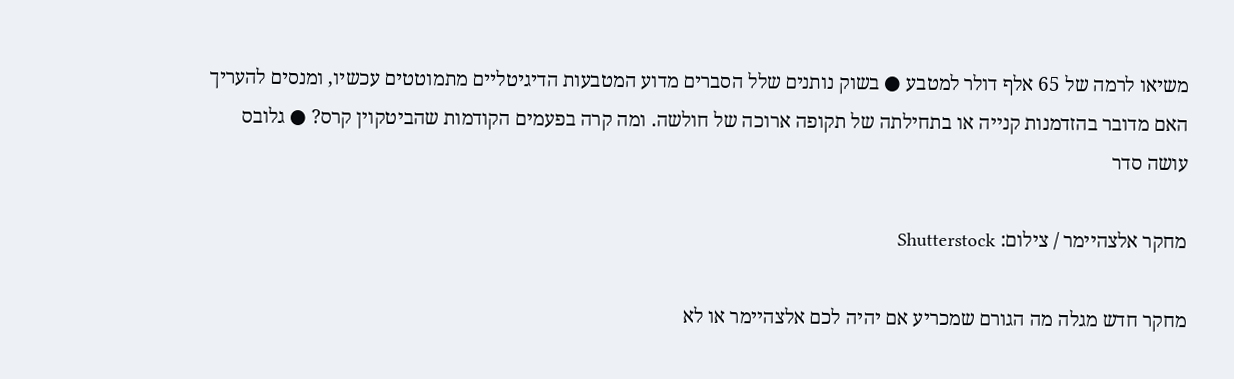משיאו לרמה של 65 אלף דולר למטבע ● בשוק נותנים שלל הסברים מדוע המטבעות הדיגיטליים מתמוטטים עכשיו, ומנסים להעריך האם מדובר בהזדמנות קנייה או בתחילתה של תקופה ארוכה של חולשה. ומה קרה בפעמים הקודמות שהביטקוין קרס? ● גלובס עושה סדר

מחקר אלצהיימר / צילום: Shutterstock

מחקר חדש מגלה מה הגורם שמכריע אם יהיה לכם אלצהיימר או לא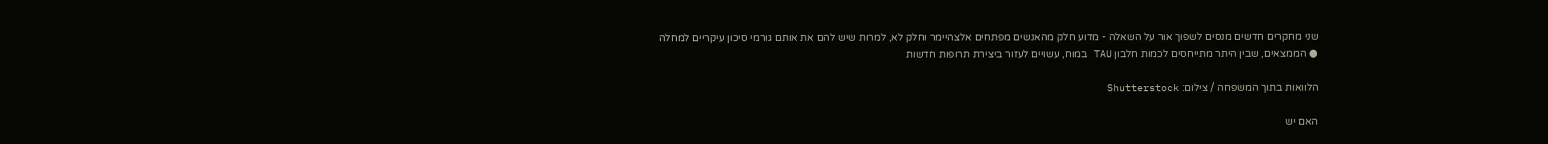שני מחקרים חדשים מנסים לשפוך אור על השאלה - מדוע חלק מהאנשים מפתחים אלצהיימר וחלק לא, למרות שיש להם את אותם גורמי סיכון עיקריים למחלה ● הממצאים, שבין היתר מתייחסים לכמות חלבון TAU במוח, עשויים לעזור ביצירת תרופות חדשות

הלוואות בתוך המשפחה / צילום: Shutterstock

האם יש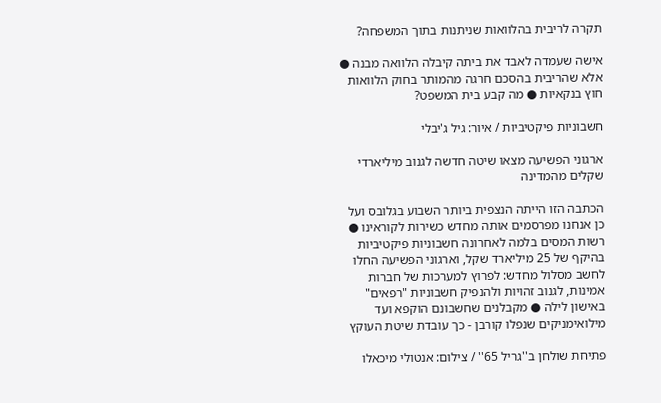תקרה לריבית בהלוואות שניתנות בתוך המשפחה?

אישה שעמדה לאבד את ביתה קיבלה הלוואה מבנה ● אלא שהריבית בהסכם חרגה מהמותר בחוק הלוואות חוץ בנקאיות ● מה קבע בית המשפט?

חשבוניות פיקטיביות / איור: גיל ג'יבלי

ארגוני הפשיעה מצאו שיטה חדשה לגנוב מיליארדי שקלים מהמדינה

הכתבה הזו הייתה הנצפית ביותר השבוע בגלובס ועל כן אנחנו מפרסמים אותה מחדש כשירות לקוראינו ● רשות המסים בלמה לאחרונה חשבוניות פיקטיביות בהיקף של 25 מיליארד שקל, וארגוני הפשיעה החלו לחשב מסלול מחדש: לפרוץ למערכות של חברות אמינות, לגנוב זהויות ולהנפיק חשבוניות "רפאים" באישון לילה ● מקבלנים שחשבונם הוקפא ועד מילואימניקים שנפלו קורבן - כך עובדת שיטת העוקץ

פתיחת שולחן ב''גריל 65'' / צילום: אנטולי מיכאלו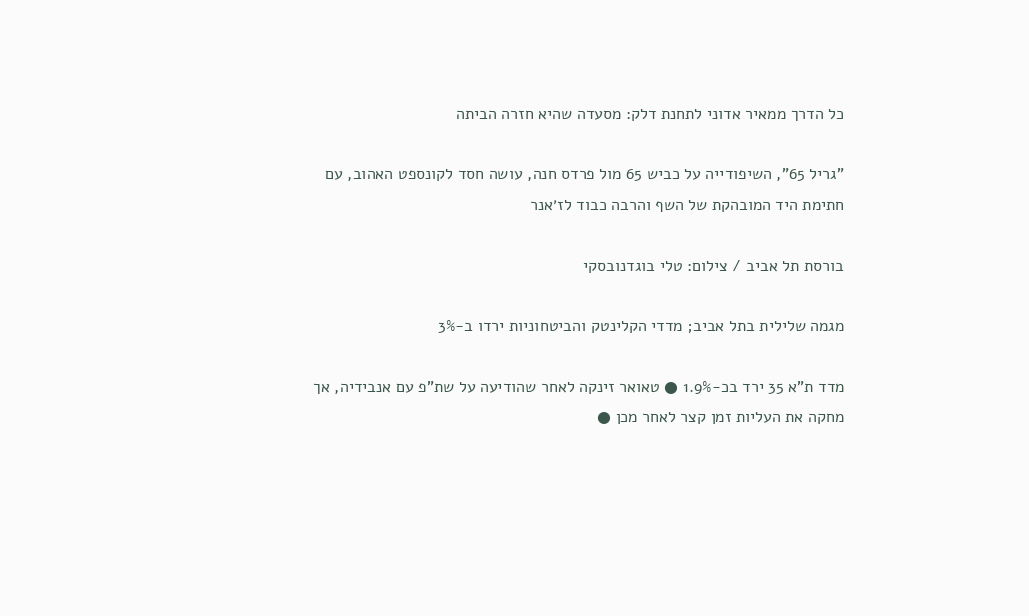כל הדרך ממאיר אדוני לתחנת דלק: מסעדה שהיא חזרה הביתה

"גריל 65", השיפודייה על כביש 65 מול פרדס חנה, עושה חסד לקונספט האהוב, עם חתימת היד המובהקת של השף והרבה כבוד לז׳אנר

בורסת תל אביב / צילום: טלי בוגדנובסקי

מגמה שלילית בתל אביב; מדדי הקלינטק והביטחוניות ירדו ב-3%

מדד ת"א 35 ירד בכ-1.9% ● טאואר זינקה לאחר שהודיעה על שת"פ עם אנבידיה, אך מחקה את העליות זמן קצר לאחר מכן ●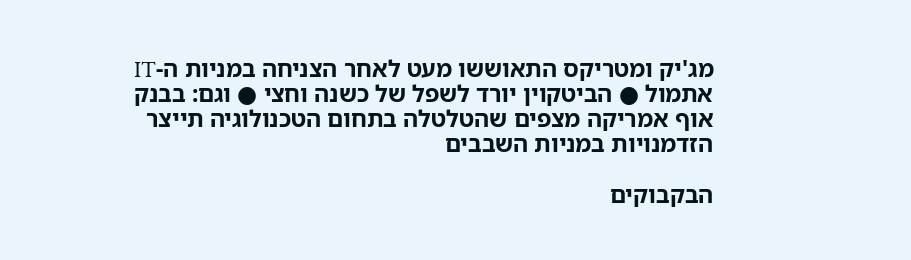מג'יק ומטריקס התאוששו מעט לאחר הצניחה במניות ה-IT אתמול ● הביטקוין יורד לשפל של כשנה וחצי ● וגם: בבנק אוף אמריקה מצפים שהטלטלה בתחום הטכנולוגיה תייצר הזדמנויות במניות השבבים

הבקבוקים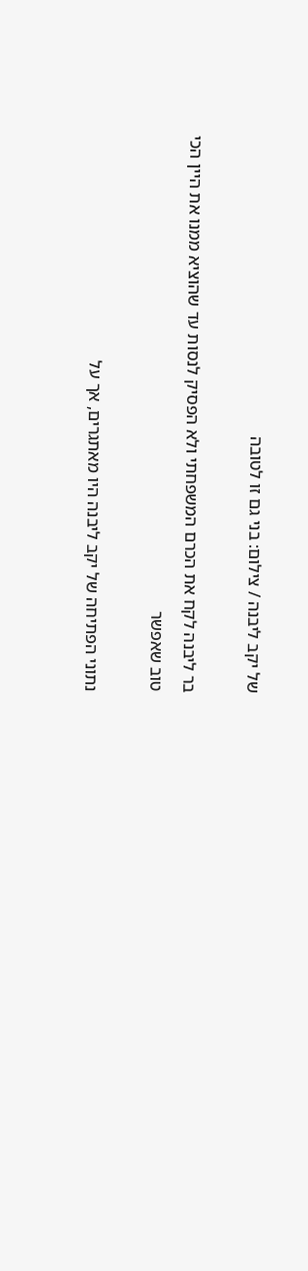של יקב ליבנה / צילום: בני גם זו לטובה

בר ליבנה לקח את הכרם המשפחתי ולא הפסיק לנסות עד שהוציא ממנו את היין הכי טוב שאפשר

נתוני הפתיחה של יקב ליבנה היו מאתגרים, אך על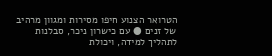הטרואר הצנוע חיפו מסירות ומגוון מרהיב של זנים ● עם כישרון ניכר, סבלנות לתהליך למידה, ויכולת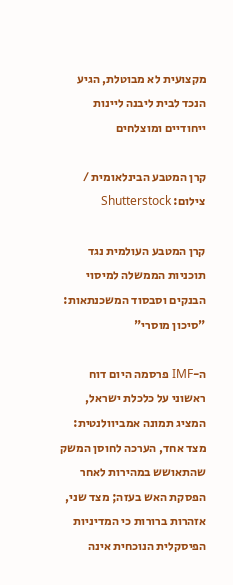מקצועית לא מבוטלת, הגיע הנכד לבית ליבנה ליינות ייחודיים ומוצלחים

קרן המטבע הבינלאומית / צילום: Shutterstock

קרן המטבע העולמית נגד תוכניות הממשלה למיסוי הבנקים וסבסוד המשכנתאות: "סיכון מוסרי"

ה-IMF פרסמה היום דוח ראשוני על כלכלת ישראל, המציג תמונה אמביוולנטית: מצד אחד, הערכה לחוסן המשק שהתאושש במהירות לאחר הפסקת האש בעזה; מצד שני, אזהרות ברורות כי המדיניות הפיסקלית הנוכחית אינה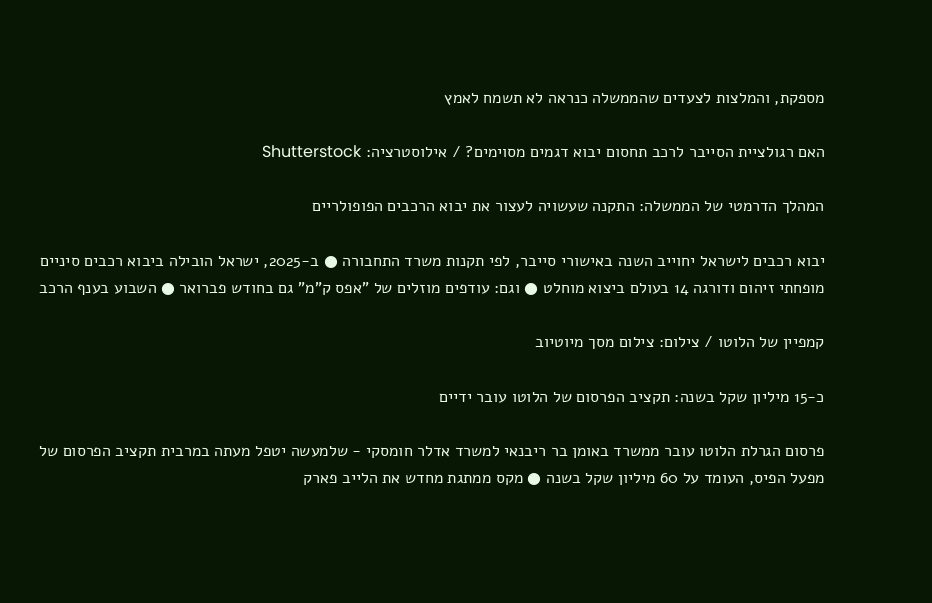מספקת, והמלצות לצעדים שהממשלה כנראה לא תשמח לאמץ

האם רגולציית הסייבר לרכב תחסום יבוא דגמים מסוימים? / אילוסטרציה: Shutterstock

המהלך הדרמטי של הממשלה: התקנה שעשויה לעצור את יבוא הרכבים הפופולריים

יבוא רכבים לישראל יחוייב השנה באישורי סייבר, לפי תקנות משרד התחבורה ● ב-2025, ישראל הובילה ביבוא רכבים סיניים מופחתי זיהום ודורגה 14 בעולם ביצוא מוחלט ● וגם: עודפים מוזלים של "אפס ק"מ" גם בחודש פברואר ● השבוע בענף הרכב

קמפיין של הלוטו / צילום: צילום מסך מיוטיוב

כ-15 מיליון שקל בשנה: תקציב הפרסום של הלוטו עובר ידיים

פרסום הגרלת הלוטו עובר ממשרד באומן בר ריבנאי למשרד אדלר חומסקי - שלמעשה יטפל מעתה במרבית תקציב הפרסום של מפעל הפיס, העומד על 60 מיליון שקל בשנה ● מקס ממתגת מחדש את הלייב פארק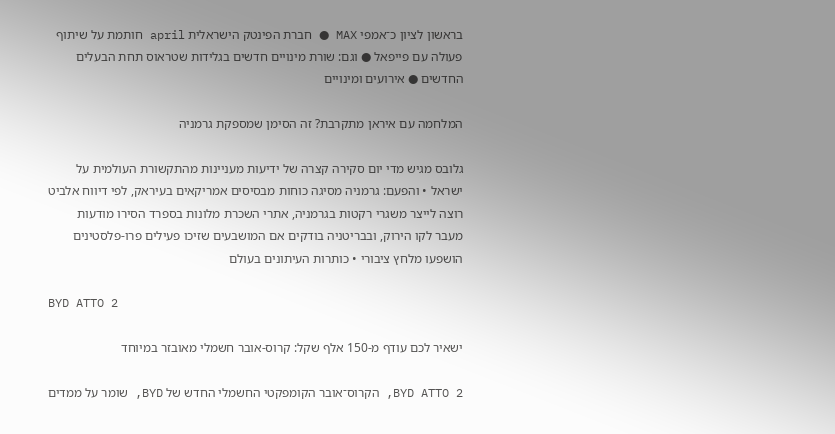בראשון לציון כ־אמפי MAX ● חברת הפינטק הישראלית april חותמת על שיתוף פעולה עם פייפאל ● וגם: שורת מינויים חדשים בגלידות שטראוס תחת הבעלים החדשים ● אירועים ומינויים

המלחמה עם איראן מתקרבת? זה הסימן שמספקת גרמניה

גלובס מגיש מדי יום סקירה קצרה של ידיעות מעניינות מהתקשורת העולמית על ישראל • והפעם: גרמניה מסיגה כוחות מבסיסים אמריקאים בעיראק, לפי דיווח אלביט רוצה לייצר משגרי רקטות בגרמניה, אתרי השכרת מלונות בספרד הסירו מודעות מעבר לקו הירוק, ובבריטניה בודקים אם המושבעים שזיכו פעילים פרו-פלסטינים הושפעו מלחץ ציבורי • כותרות העיתונים בעולם

BYD ATTO 2

ישאיר לכם עודף מ-150 אלף שקל: קרוס-אובר חשמלי מאובזר במיוחד

BYD ATTO 2, הקרוס־אובר הקומפקטי החשמלי החדש של BYD, שומר על ממדים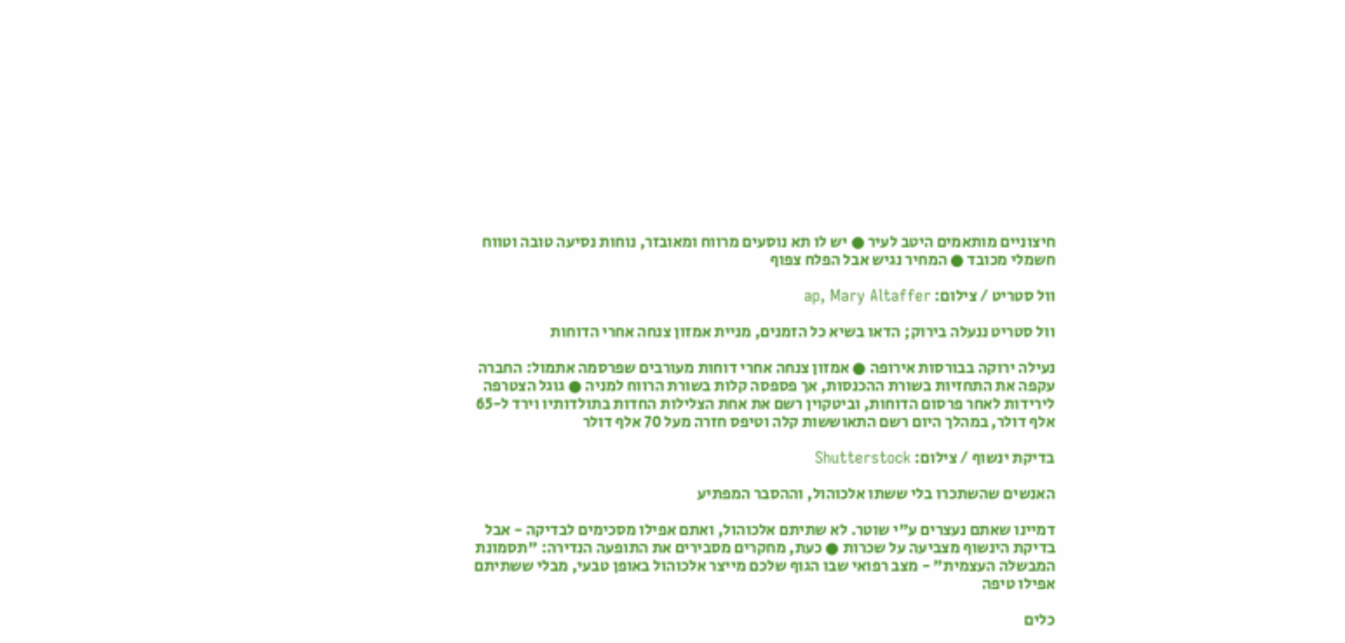חיצוניים מותאמים היטב לעיר ● יש לו תא נוסעים מרווח ומאובזר, נוחות נסיעה טובה וטווח חשמלי מכובד ● המחיר נגיש אבל הפלח צפוף

וול סטריט / צילום: ap, Mary Altaffer

וול סטריט ננעלה בירוק; הדאו בשיא כל הזמנים, מניית אמזון צנחה אחרי הדוחות

נעילה ירוקה בבורסות אירופה ● אמזון צנחה אחרי דוחות מעורבים שפרסמה אתמול: החברה עקפה את התחזיות בשורת ההכנסות, אך פספסה קלות בשורת הרווח למניה ● גוגל הצטרפה לירידות לאחר פרסום הדוחות, וביטקוין רשם את אחת הצלילות החדות בתולדותיו וירד ל-65 אלף דולר, במהלך היום רשם התאוששות קלה וטיפס חזרה מעל 70 אלף דולר

בדיקת ינשוף / צילום: Shutterstock

האנשים שהשתכרו בלי ששתו אלכוהול, וההסבר המפתיע

דמיינו שאתם נעצרים ע"י שוטר. לא שתיתם אלכוהול, ואתם אפילו מסכימים לבדיקה - אבל בדיקת הינשוף מצביעה על שכרות ● כעת, מחקרים מסבירים את התופעה הנדירה: "תסמונת המבשלה העצמית" - מצב רפואי שבו הגוף שלכם מייצר אלכוהול באופן טבעי, מבלי ששתיתם אפילו טיפה

כלים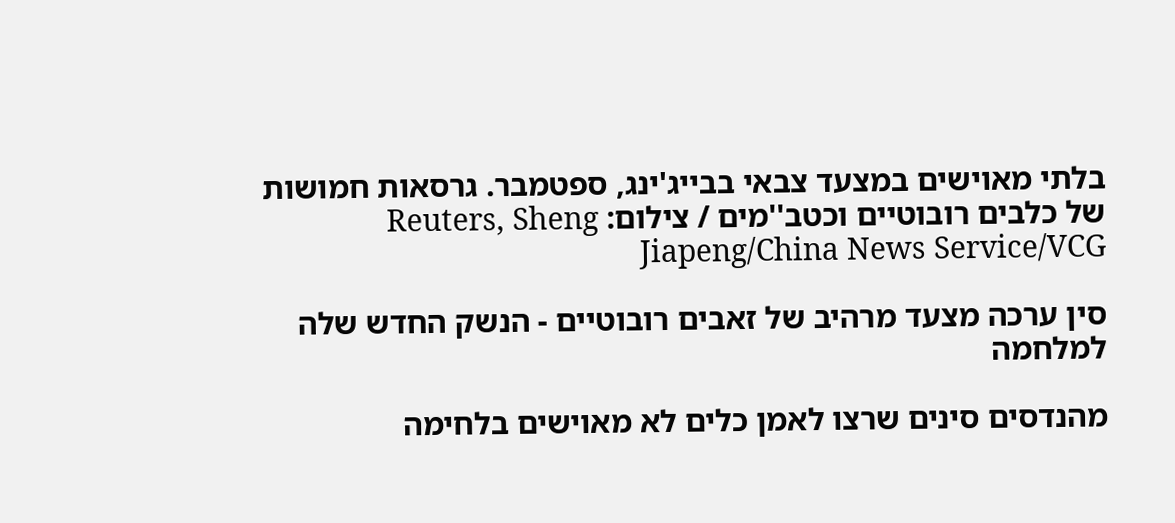בלתי מאוישים במצעד צבאי בבייג'ינג, ספטמבר. גרסאות חמושות של כלבים רובוטיים וכטב''מים / צילום: Reuters, Sheng Jiapeng/China News Service/VCG

סין ערכה מצעד מרהיב של זאבים רובוטיים - הנשק החדש שלה למלחמה

מהנדסים סינים שרצו לאמן כלים לא מאוישים בלחימה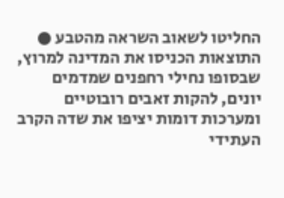החליטו לשאוב השראה מהטבע ● התוצאות הכניסו את המדינה למרוץ, שבסופו נחילי רחפנים שמדמים יונים, להקות זאבים רובוטיים ומערכות דומות יציפו את שדה הקרב העתידי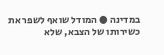במדינה ● המודל שואף לשפר את כשירותו של הצבא, שלא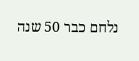נלחם כבר 50 שנה